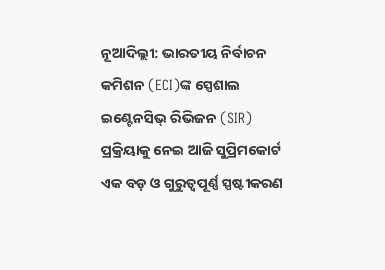ନୂଆଦିଲ୍ଲୀ: ଭାରତୀୟ ନିର୍ବାଚନ କମିଶନ (ECI)ଙ୍କ ସ୍ପେଶାଲ ଇଣ୍ଟେନସିଭ୍ ରିଭିଜନ (SIR) ପ୍ରକ୍ରିୟାକୁ ନେଇ ଆଜି ସୁପ୍ରିମକୋର୍ଟ ଏକ ବଡ଼ ଓ ଗୁରୁତ୍ୱପୂର୍ଣ୍ଣ ସ୍ପଷ୍ଟୀକରଣ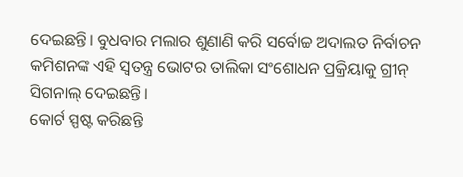ଦେଇଛନ୍ତି। ବୁଧବାର ମଲାର ଶୁଣାଣି କରି ସର୍ବୋଚ୍ଚ ଅଦାଲତ ନିର୍ବାଚନ କମିଶନଙ୍କ ଏହି ସ୍ୱତନ୍ତ୍ର ଭୋଟର ତାଲିକା ସଂଶୋଧନ ପ୍ରକ୍ରିୟାକୁ ଗ୍ରୀନ୍ ସିଗନାଲ୍ ଦେଇଛନ୍ତି।
କୋର୍ଟ ସ୍ପଷ୍ଟ କରିଛନ୍ତି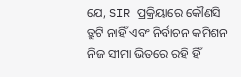ଯେ, SIR ପ୍ରକ୍ରିୟାରେ କୌଣସି ତ୍ରୁଟି ନାହିଁ ଏବଂ ନିର୍ବାଚନ କମିଶନ ନିଜ ସୀମା ଭିତରେ ରହି ହିଁ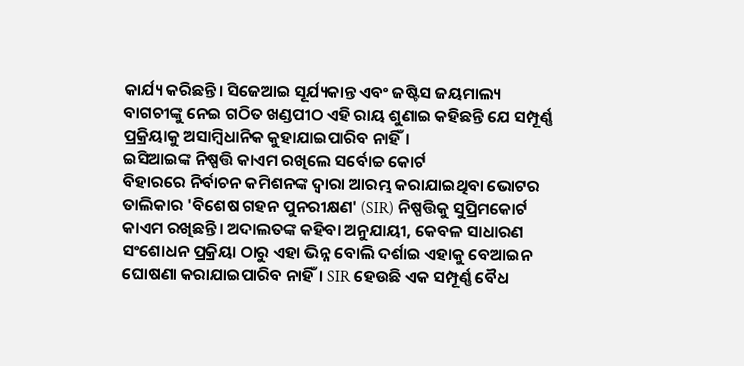କାର୍ଯ୍ୟ କରିଛନ୍ତି। ସିଜେଆଇ ସୂର୍ଯ୍ୟକାନ୍ତ ଏବଂ ଜଷ୍ଟିସ ଜୟମାଲ୍ୟ ବାଗଚୀଙ୍କୁ ନେଇ ଗଠିତ ଖଣ୍ଡପୀଠ ଏହି ରାୟ ଶୁଣାଇ କହିଛନ୍ତି ଯେ ସମ୍ପୂର୍ଣ୍ଣ ପ୍ରକ୍ରିୟାକୁ ଅସାମ୍ବିଧାନିକ କୁହାଯାଇପାରିବ ନାହିଁ।
ଇସିଆଇଙ୍କ ନିଷ୍ପତ୍ତି କାଏମ ରଖିଲେ ସର୍ବୋଚ୍ଚ କୋର୍ଟ
ବିହାରରେ ନିର୍ବାଚନ କମିଶନଙ୍କ ଦ୍ୱାରା ଆରମ୍ଭ କରାଯାଇଥିବା ଭୋଟର ତାଲିକାର 'ବିଶେଷ ଗହନ ପୁନରୀକ୍ଷଣ' (SIR) ନିଷ୍ପତ୍ତିକୁ ସୁପ୍ରିମକୋର୍ଟ କାଏମ ରଖିଛନ୍ତି। ଅଦାଲତଙ୍କ କହିବା ଅନୁଯାୟୀ, କେବଳ ସାଧାରଣ ସଂଶୋଧନ ପ୍ରକ୍ରିୟା ଠାରୁ ଏହା ଭିନ୍ନ ବୋଲି ଦର୍ଶାଇ ଏହାକୁ ବେଆଇନ ଘୋଷଣା କରାଯାଇପାରିବ ନାହିଁ। SIR ହେଉଛି ଏକ ସମ୍ପୂର୍ଣ୍ଣ ବୈଧ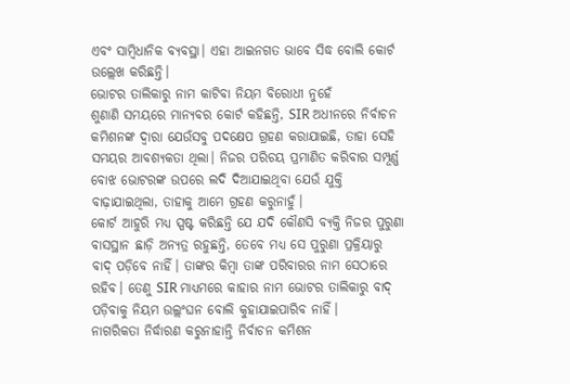ଏବଂ ସାମ୍ବିଧାନିକ ବ୍ୟବସ୍ଥା। ଏହା ଆଇନଗତ ଭାବେ ସିଦ୍ଧ ବୋଲି କୋର୍ଟ ଉଲ୍ଲେଖ କରିଛନ୍ତି।
ଭୋଟର ତାଲିକାରୁ ନାମ କାଟିବା ନିୟମ ବିରୋଧୀ ନୁହେଁ
ଶୁଣାଣି ସମୟରେ ମାନ୍ୟବର କୋର୍ଟ କହିଛନ୍ତି, SIR ଅଧୀନରେ ନିର୍ବାଚନ କମିଶନଙ୍କ ଦ୍ୱାରା ଯେଉଁସବୁ ପଦକ୍ଷେପ ଗ୍ରହଣ କରାଯାଇଛି, ତାହା ସେହି ସମୟର ଆବଶ୍ୟକତା ଥିଲା। ନିଜର ପରିଚୟ ପ୍ରମାଣିତ କରିବାର ସମ୍ପୂର୍ଣ୍ଣ ବୋଝ ଭୋଟରଙ୍କ ଉପରେ ଲଦି ଦିଆଯାଇଥିବା ଯେଉଁ ଯୁକ୍ତି ବାଢ଼ାଯାଇଥିଲା, ତାହାକୁ ଆମେ ଗ୍ରହଣ କରୁନାହୁଁ।
କୋର୍ଟ ଆହୁରି ମଧ୍ୟ ସ୍ପଷ୍ଟ କରିଛନ୍ତି ଯେ ଯଦି କୌଣସି ବ୍ୟକ୍ତି ନିଜର ପୁରୁଣା ବାସସ୍ଥାନ ଛାଡ଼ି ଅନ୍ୟତ୍ର ରହୁଛନ୍ତି, ତେବେ ମଧ୍ୟ ସେ ପୁରୁଣା ପ୍ରକ୍ରିୟାରୁ ବାଦ୍ ପଡ଼ିବେ ନାହିଁ। ତାଙ୍କର କିମ୍ବା ତାଙ୍କ ପରିବାରର ନାମ ସେଠାରେ ରହିବ। ତେଣୁ SIR ମାଧ୍ୟମରେ କାହାର ନାମ ଭୋଟର ତାଲିକାରୁ ବାଦ୍ ପଡ଼ିବାକୁ ନିୟମ ଉଲ୍ଲଂଘନ ବୋଲି କୁହାଯାଇପାରିବ ନାହିଁ।
ନାଗରିକତା ନିର୍ଦ୍ଧାରଣ କରୁନାହାନ୍ତି ନିର୍ବାଚନ କମିଶନ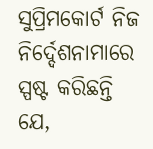ସୁପ୍ରିମକୋର୍ଟ ନିଜ ନିର୍ଦ୍ଦେଶନାମାରେ ସ୍ପଷ୍ଟ କରିଛନ୍ତି ଯେ,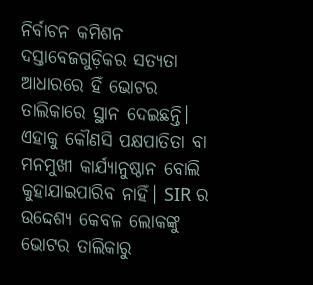ନିର୍ବାଚନ କମିଶନ ଦସ୍ତାବେଜଗୁଡ଼ିକର ସତ୍ୟତା ଆଧାରରେ ହିଁ ଭୋଟର ତାଲିକାରେ ସ୍ଥାନ ଦେଇଛନ୍ତି। ଏହାକୁ କୌଣସି ପକ୍ଷପାତିତା ବା ମନମୁଖୀ କାର୍ଯ୍ୟାନୁଷ୍ଠାନ ବୋଲି କୁହାଯାଇପାରିବ ନାହିଁ। SIR ର ଉଦ୍ଦେଶ୍ୟ କେବଳ ଲୋକଙ୍କୁ ଭୋଟର ତାଲିକାରୁ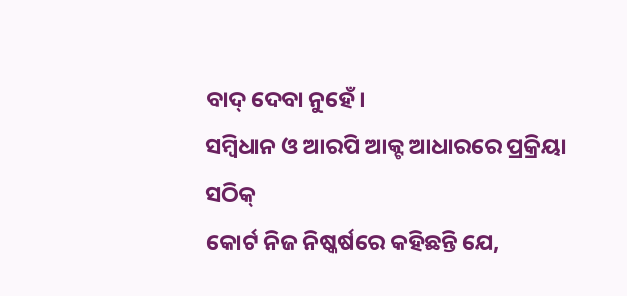ବାଦ୍ ଦେବା ନୁହେଁ।
ସମ୍ବିଧାନ ଓ ଆରପି ଆକ୍ଟ ଆଧାରରେ ପ୍ରକ୍ରିୟା ସଠିକ୍
କୋର୍ଟ ନିଜ ନିଷ୍କର୍ଷରେ କହିଛନ୍ତି ଯେ,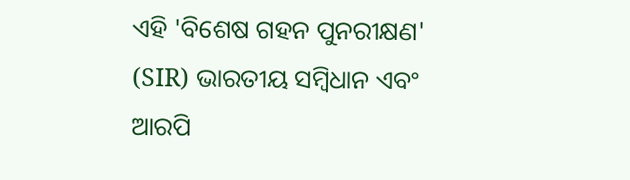ଏହି 'ବିଶେଷ ଗହନ ପୁନରୀକ୍ଷଣ' (SIR) ଭାରତୀୟ ସମ୍ବିଧାନ ଏବଂ ଆରପି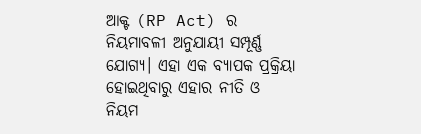ଆକ୍ଟ (RP Act) ର ନିୟମାବଳୀ ଅନୁଯାୟୀ ସମ୍ପୂର୍ଣ୍ଣ ଯୋଗ୍ୟ। ଏହା ଏକ ବ୍ୟାପକ ପ୍ରକ୍ରିୟା ହୋଇଥିବାରୁ ଏହାର ନୀତି ଓ ନିୟମ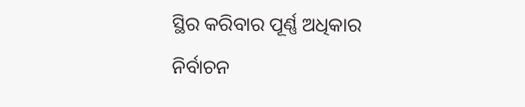ସ୍ଥିର କରିବାର ପୂର୍ଣ୍ଣ ଅଧିକାର ନିର୍ବାଚନ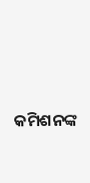କମିଶନଙ୍କ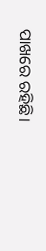ପାଖରେ ରହିଛି।